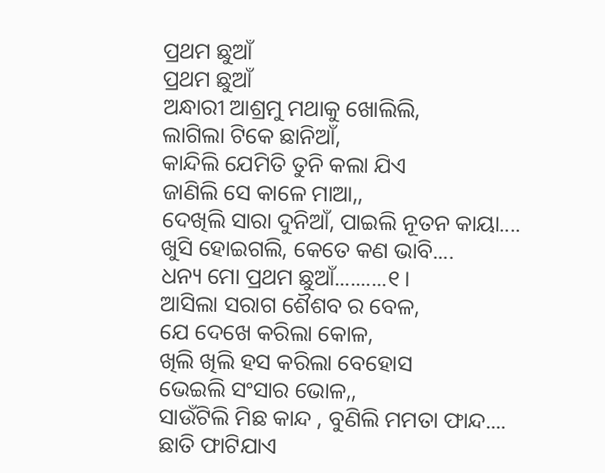ପ୍ରଥମ ଛୁଆଁ
ପ୍ରଥମ ଛୁଆଁ
ଅନ୍ଧାରୀ ଆଶ୍ରମୁ ମଥାକୁ ଖୋଲିଲି,
ଲାଗିଲା ଟିକେ ଛାନିଆଁ,
କାନ୍ଦିଲି ଯେମିତି ତୁନି କଲା ଯିଏ
ଜାଣିଲି ସେ କାଳେ ମାଆ,,
ଦେଖିଲି ସାରା ଦୁନିଆଁ, ପାଇଲି ନୂତନ କାୟା....
ଖୁସି ହୋଇଗଲି, କେତେ କଣ ଭାବି....
ଧନ୍ୟ ମୋ ପ୍ରଥମ ଛୁଆଁ..........୧।
ଆସିଲା ସରାଗ ଶୈଶବ ର ବେଳ,
ଯେ ଦେଖେ କରିଲା କୋଳ,
ଖିଲି ଖିଲି ହସ କରିଲା ବେହୋସ
ଭେଇଲି ସଂସାର ଭୋଳ,,
ସାଉଁଟିଲି ମିଛ କାନ୍ଦ , ବୁଣିଲି ମମତା ଫାନ୍ଦ....
ଛାତି ଫାଟିଯାଏ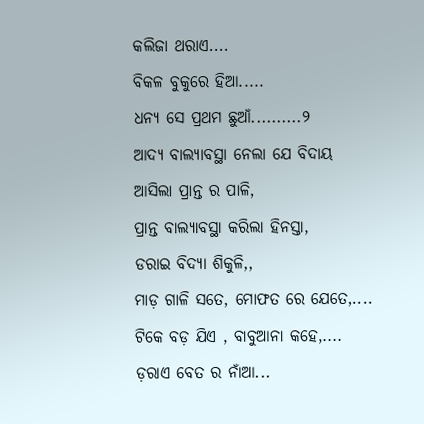କଲିଜା ଥରାଏ....
ବିକଳ ବୁକୁରେ ହିଆ.....
ଧନ୍ୟ ସେ ପ୍ରଥମ ଛୁଆଁ..........୨
ଆଦ୍ୟ ବାଲ୍ୟାବସ୍ଥା ନେଲା ଯେ ବିଦାୟ
ଆସିଲା ପ୍ରାନ୍ତ ର ପାଳି,
ପ୍ରାନ୍ତ ବାଲ୍ୟାବସ୍ଥା କରିଲା ହିନସ୍ତା,
ଡରାଇ ବିଦ୍ୟା ଶିକୁଳି,,
ମାଡ଼ ଗାଳି ସତେ, ମୋଫତ ରେ ଯେତେ,....
ଟିକେ ବଡ଼ ଯିଏ , ବାବୁଆନା କହେ,....
ଡ଼ରାଏ ବେତ ର ନାଁଆ...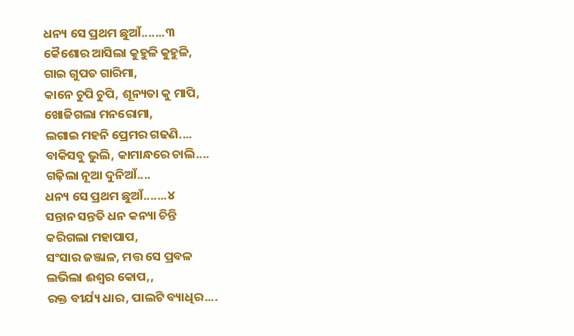ଧନ୍ୟ ସେ ପ୍ରଥମ ଛୁଆଁ.......୩
କୈଶୋର ଆସିଲା କୁହୁଳି କୁହୁଳି,
ଗାଇ ଗୁପତ ଗାରିମା,
କାନେ ଚୁପି ଚୁପି, ଶୂନ୍ୟତା କୁ ମାପି,
ଖୋଜିଗଲା ମନରୋମା,
ଲଗାଇ ମହନି ପ୍ରେମର ଗଢଣି....
ବାକିସବୁ ଭୁଲି, କାମାନ୍ଧରେ ଚାଲି....
ଗଢ଼ିଲା ନୂଆ ଦୁନିଆଁ....
ଧନ୍ୟ ସେ ପ୍ରଥମ ଛୁଆଁ.......୪
ସନ୍ତାନ ସନ୍ତତି ଧନ କନ୍ୟା ଚିନ୍ତି
କରିଗଲା ମହାପାପ,
ସଂସାର ଜଞ୍ଜାଳ, ମତ୍ତ ସେ ପ୍ରବଳ
ଲଭିଲା ଈଶ୍ୱର କୋପ,,
ରକ୍ତ ବୀର୍ଯ୍ୟ ଧାର, ପାଲଟି ବ୍ୟାଧିର....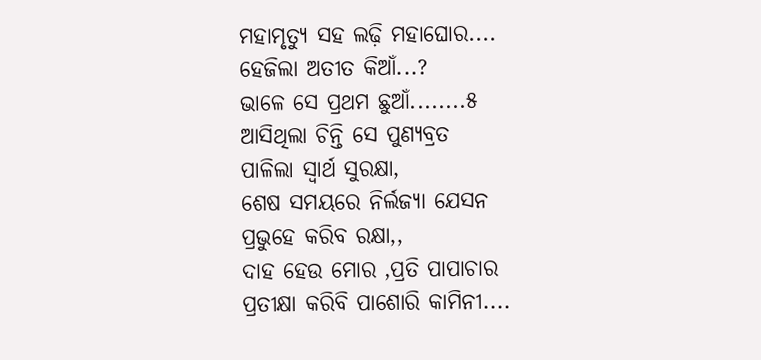ମହାମୃତ୍ୟୁ ସହ ଲଢ଼ି ମହାଘୋର....
ହେଜିଲା ଅତୀତ କିଆଁ...?
ଭାଳେ ସେ ପ୍ରଥମ ଛୁଆଁ........୫
ଆସିଥିଲା ଚିନ୍ତି ସେ ପୁଣ୍ୟବ୍ରତ
ପାଳିଲା ସ୍ୱାର୍ଥ ସୁରକ୍ଷା,
ଶେଷ ସମୟରେ ନିର୍ଲଜ୍ୟା ଯେସନ
ପ୍ରଭୁହେ କରିବ ରକ୍ଷା,,
ଦାହ ହେଉ ମୋର ,ପ୍ରତି ପାପାଚାର
ପ୍ରତୀକ୍ଷା କରିବି ପାଶୋରି କାମିନୀ....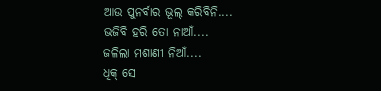ଆଉ ପୁନର୍ବାର ଭୂଲ୍ କରିବିନି....
ଭଜିବି ହରି ତୋ ନାଆଁ....
ଜଳିଲା ମଶାଣୀ ନିଆଁ....
ଧିକ୍ ସେ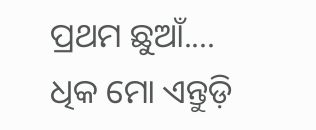ପ୍ରଥମ ଛୁଆଁ....
ଧିକ ମୋ ଏନ୍ତୁଡ଼ି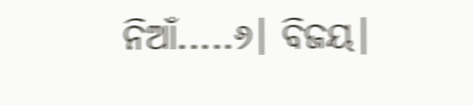ନିଆଁ.....୬। ବିଜୟ।